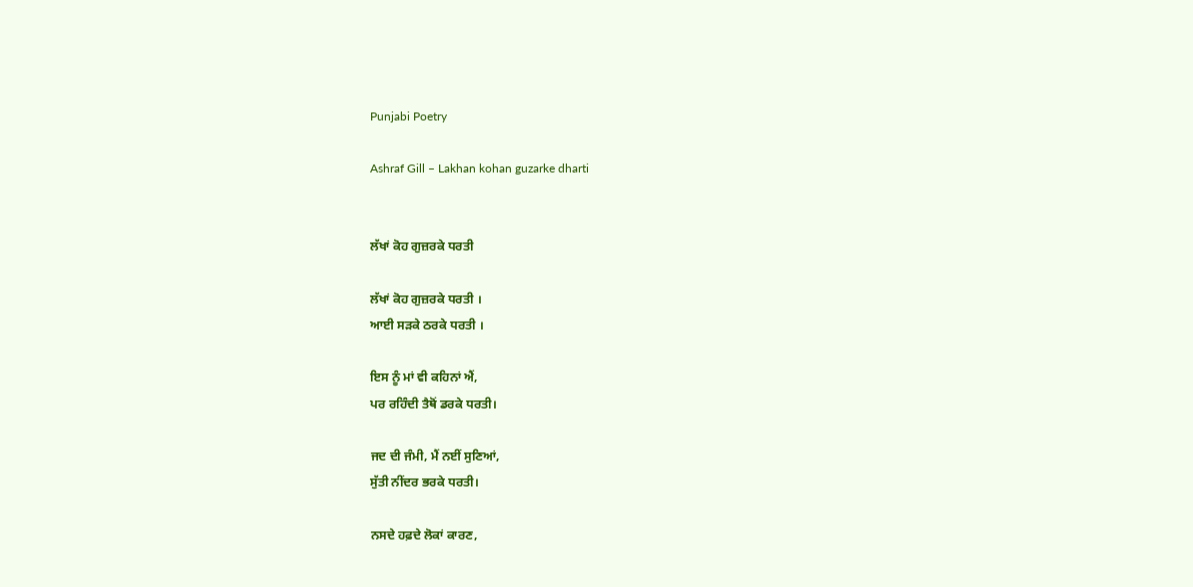Punjabi Poetry

Ashraf Gill – Lakhan kohan guzarke dharti


ਲੱਖਾਂ ਕੋਹ ਗੁਜ਼ਰਕੇ ਧਰਤੀ

ਲੱਖਾਂ ਕੋਹ ਗੁਜ਼ਰਕੇ ਧਰਤੀ ।
ਆਈ ਸੜਕੇ ਠਰਕੇ ਧਰਤੀ ।

ਇਸ ਨੂੰ ਮਾਂ ਵੀ ਕਹਿਨਾਂ ਐਂ,
ਪਰ ਰਹਿੰਦੀ ਤੈਥੋਂ ਡਰਕੇ ਧਰਤੀ।

ਜਦ ਦੀ ਜੰਮੀ, ਮੈਂ ਨਈਂ ਸੁਣਿਆਂ,
ਸੁੱਤੀ ਨੀਂਦਰ ਭਰਕੇ ਧਰਤੀ।

ਨਸਦੇ ਹਫ਼ਦੇ ਲੋਕਾਂ ਕਾਰਣ,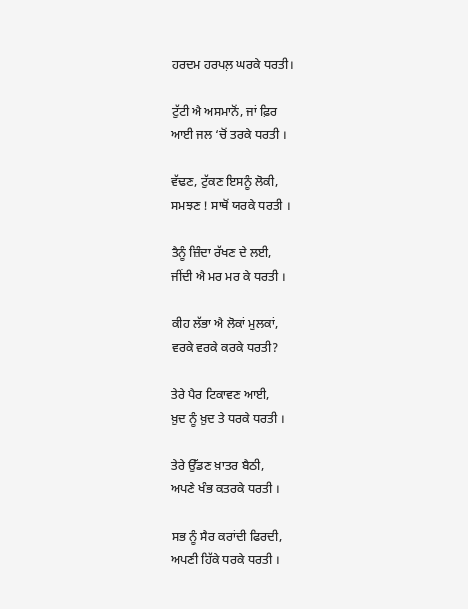ਹਰਦਮ ਹਰਪਲ਼ ਘਰਕੇ ਧਰਤੀ।

ਟੁੱਟੀ ਐ ਅਸਮਾਨੋਂ, ਜਾਂ ਫ਼ਿਰ
ਆਈ ਜਲ ‘ਚੋਂ ਤਰਕੇ ਧਰਤੀ ।

ਵੱਢਣ, ਟੁੱਕਣ ਇਸਨੂੰ ਲੋਕੀ,
ਸਮਝਣ ! ਸਾਥੋਂ ਯਰਕੇ ਧਰਤੀ ।

ਤੈਨੂੰ ਜ਼ਿੰਦਾ ਰੱਖਣ ਦੇ ਲਈ,
ਜੀਂਦੀ ਐ ਮਰ ਮਰ ਕੇ ਧਰਤੀ ।

ਕੀਹ ਲੱਭਾ ਐ ਲੋਕਾਂ ਮੁਲਕਾਂ,
ਵਰਕੇ ਵਰਕੇ ਕਰਕੇ ਧਰਤੀ?

ਤੇਰੇ ਪੈਰ ਟਿਕਾਵਣ ਆਈ,
ਖ਼ੁਦ ਨੂੰ ਖ਼ੁਦ ਤੇ ਧਰਕੇ ਧਰਤੀ ।

ਤੇਰੇ ਉੱਡਣ ਖ਼ਾਤਰ ਬੈਠੀ,
ਅਪਣੇ ਖੰਭ ਕਤਰਕੇ ਧਰਤੀ ।

ਸਭ ਨੂੰ ਸੈਰ ਕਰਾਂਦੀ ਫਿਰਦੀ,
ਅਪਣੀ ਹਿੱਕੇ ਧਰਕੇ ਧਰਤੀ ।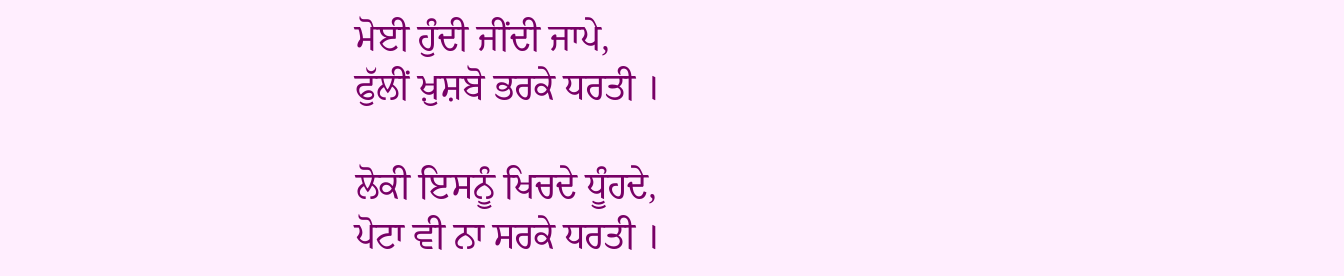ਮੋਈ ਹੁੰਦੀ ਜੀਂਦੀ ਜਾਪੇ,
ਫੁੱਲੀਂ ਖ਼ੁਸ਼ਬੋ ਭਰਕੇ ਧਰਤੀ ।

ਲੋਕੀ ਇਸਨੂੰ ਖਿਚਦੇ ਧੂੰਹਦੇ,
ਪੋਟਾ ਵੀ ਨਾ ਸਰਕੇ ਧਰਤੀ ।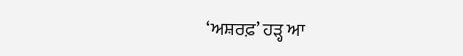‘ਅਸ਼ਰਫ਼’ ਹੜ੍ਹ ਆ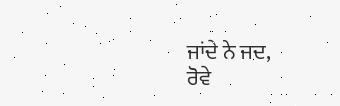ਜਾਂਦੇ ਨੇ ਜਦ,
ਰੋਵੇ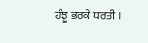ਹੰਝੂ ਭਰਕੇ ਧਰਤੀ ।